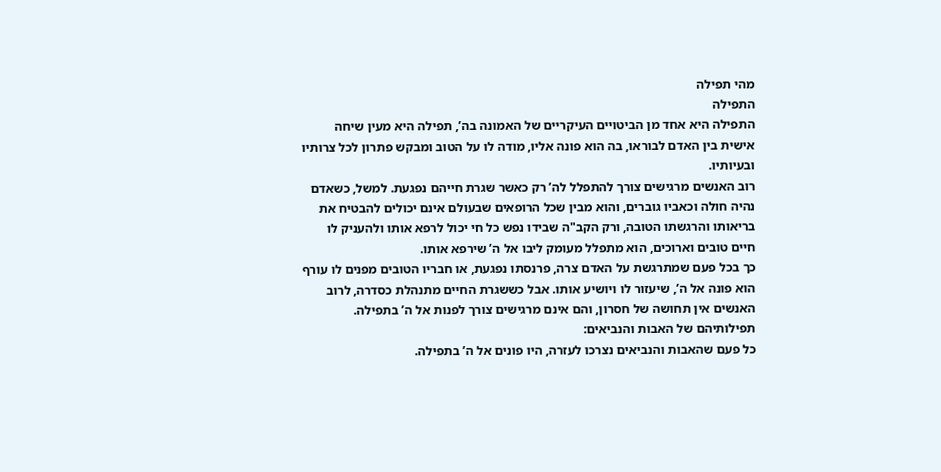מהי תפילה
התפילה
התפילה היא אחד מן הביטויים העיקריים של האמונה בה’, תפילה היא מעין שיחה אישית בין האדם לבוראו, בה הוא פונה אליו, מודה לו על הטוב ומבקש פתרון לכל צרותיו ובעיותיו.
רוב האנשים מרגישים צורך להתפלל לה’ רק כאשר שגרת חייהם נפגעת. למשל, כשאדם נהיה חולה וכאביו גוברים, והוא מבין שכל הרופאים שבעולם אינם יכולים להבטיח את בריאותו והרגשתו הטובה, ורק הקב"ה שבידו נפש כל חי יכול לרפא אותו ולהעניק לו חיים טובים וארוכים, הוא מתפלל מעומק ליבו אל ה’ שירפא אותו.
כך בכל פעם שמתרגשת על האדם צרה, פרנסתו נפגעת, או חבריו הטובים מפנים לו עורף הוא פונה אל ה’, שיעזור לו ויושיע אותו. אבל כששגרת החיים מתנהלת כסדרה, לרוב האנשים אין תחושה של חסרון, והם אינם מרגישים צורך לפנות אל ה’ בתפילה.
תפילותיהם של האבות והנביאים:
כל פעם שהאבות והנביאים נצרכו לעזרה, היו פונים אל ה’ בתפילה.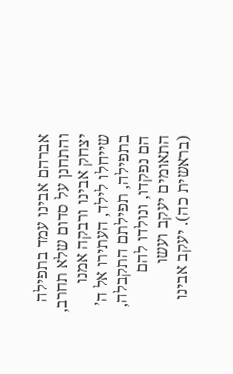אברהם אבינו עמד בתפילה והתחנן על סדום שלא תחרב, יצחק אבינו ורבקה אמנו שייחלו לילד, העתירו אל ה’ בתפילה, תפילתם התקבלה, הם נפקדו, ונולדו להם התאומים יעקב ועשו (בראשית כה). יעקב אבינו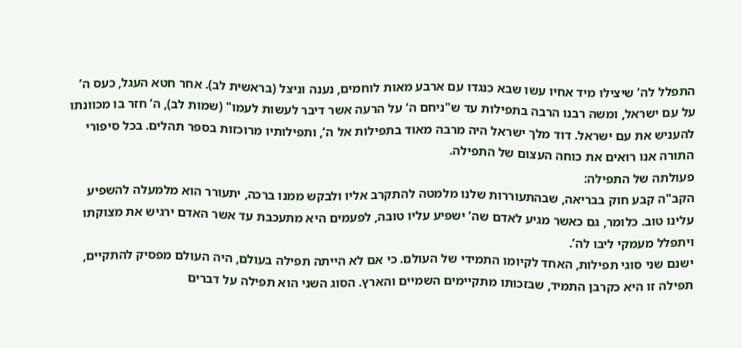התפלל לה’ שיצילו מיד אחיו עשו שבא כנגדו עם ארבע מאות לוחמים, נענה וניצל (בראשית לב). אחר חטא העגל, כעס ה’ על עם ישראל, ומשה רבנו הרבה בתפילות עד ש"ניחם ה’ על הרעה אשר דיבר לעשות לעמו" (שמות לב), ה’ חזר בו מכוונתו להעניש את עם ישראל. דוד מלך ישראל היה מרבה מאוד בתפילות אל ה’, ותפילותיו מרוכזות בספר תהלים. בכל סיפורי התורה אנו רואים את כוחה העצום של התפילה.
פעולתה של התפילה:
הקב"ה קבע חוק בבריאה, שבהתעוררות שלנו מלמטה להתקרב אליו ולבקש ממנו ברכה, יתעורר הוא מלמעלה להשפיע עלינו טוב. כלומר, גם כאשר מגיע לאדם שה’ ישפיע עליו טובה, לפעמים היא מתעכבת עד אשר האדם ירגיש את מצוקתו ויתפלל מעמקי ליבו לה’.
ישנם שני סוגי תפילות, האחד לקיומו התמידי של העולם. כי אם לא הייתה תפילה בעולם, היה העולם מפסיק להתקיים, תפילה זו היא כקרבן התמיד, שבזכותו מתקיימים השמיים והארץ. הסוג השני הוא תפילה על דברים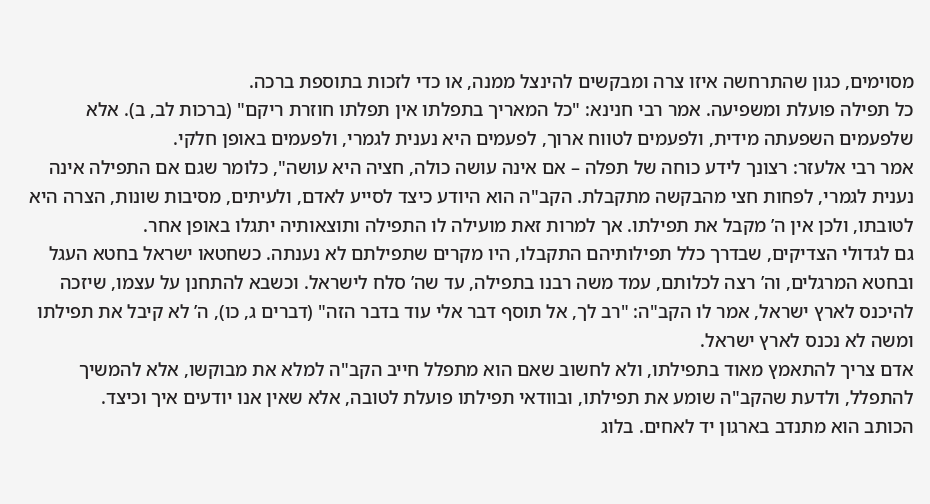מסוימים, כגון שהתרחשה איזו צרה ומבקשים להינצל ממנה, או כדי לזכות בתוספת ברכה.
כל תפילה פועלת ומשפיעה. אמר רבי חנינא: "כל המאריך בתפלתו אין תפלתו חוזרת ריקם" (ברכות לב, ב). אלא שלפעמים השפעתה מידית, ולפעמים לטווח ארוך, לפעמים היא נענית לגמרי, ולפעמים באופן חלקי.
אמר רבי אלעזר: רצונך לידע כוחה של תפלה – אם אינה עושה כולה, חציה היא עושה", כלומר שגם אם התפילה אינה נענית לגמרי, לפחות חצי מהבקשה מתקבלת. הקב"ה הוא היודע כיצד לסייע לאדם, ולעיתים, מסיבות שונות, הצרה היא לטובתו, ולכן אין ה’ מקבל את תפילתו. אך למרות זאת מועילה לו התפילה ותוצאותיה יתגלו באופן אחר.
גם לגדולי הצדיקים, שבדרך כלל תפילותיהם התקבלו, היו מקרים שתפילתם לא נענתה. כשחטאו ישראל בחטא העגל ובחטא המרגלים, וה’ רצה לכלותם, עמד משה רבנו בתפילה, עד שה’ סלח לישראל. וכשבא להתחנן על עצמו, שיזכה להיכנס לארץ ישראל, אמר לו הקב"ה: "רב לך, אל תוסף דבר אלי עוד בדבר הזה" (דברים ג, כו), ה’ לא קיבל את תפילתו ומשה לא נכנס לארץ ישראל.
אדם צריך להתאמץ מאוד בתפילתו, ולא לחשוב שאם הוא מתפלל חייב הקב"ה למלא את מבוקשו, אלא להמשיך להתפלל, ולדעת שהקב"ה שומע את תפילתו, ובוודאי תפילתו פועלת לטובה, אלא שאין אנו יודעים איך וכיצד.
הכותב הוא מתנדב בארגון יד לאחים. בלוג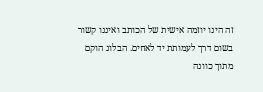זה הינו יוזמה אישית של הכותב ואיננו קשור בשום דרך לעמותת יד לאחים. הבלוג הוקם מתוך כוונה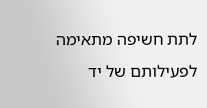לתת חשיפה מתאימה לפעילותם של יד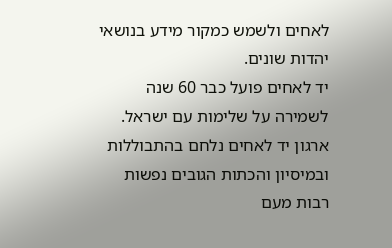לאחים ולשמש כמקור מידע בנושאי יהדות שונים.
יד לאחים פועל כבר 60 שנה לשמירה על שלימות עם ישראל.
ארגון יד לאחים נלחם בהתבוללות ובמיסיון והכתות הגובים נפשות רבות מעם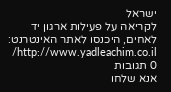ישראל
לקריאה על פעילות ארגון יד לאחים, היכנסו לאתר האינטרנט: http://www.yadleachim.co.il/
0 תגובות
אנא שלחו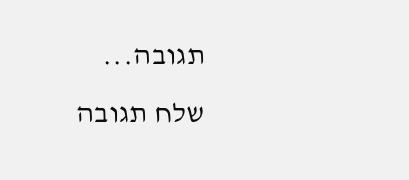תגובה...
שלח תגובה